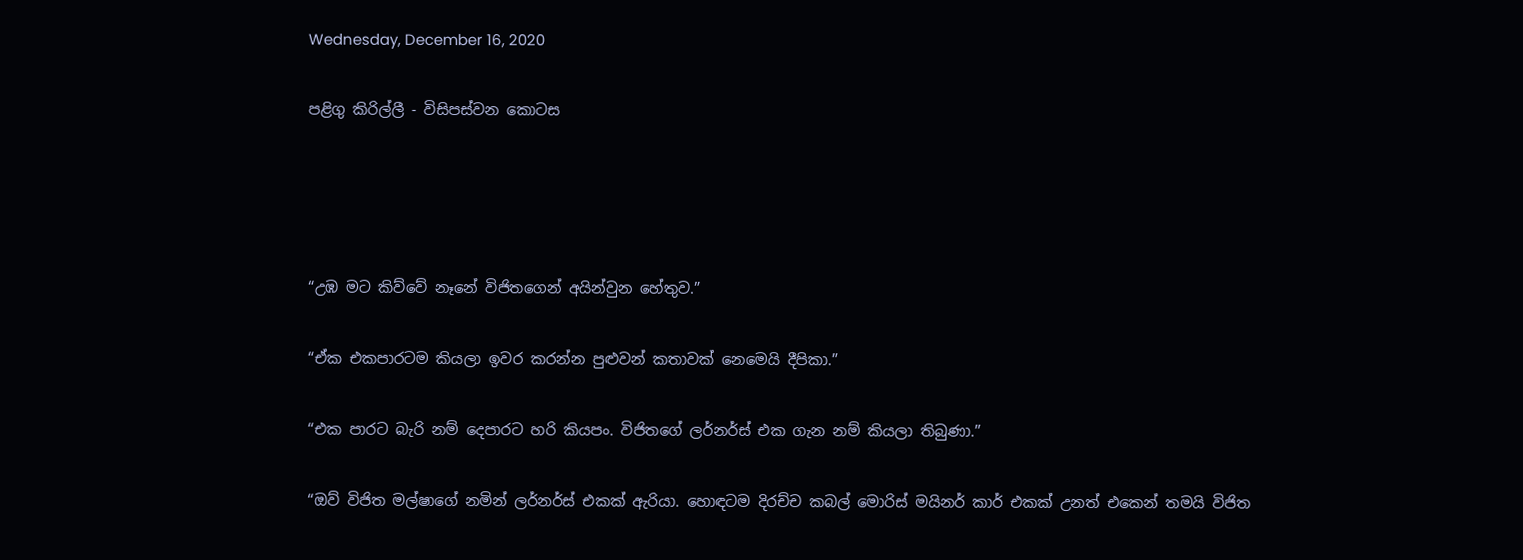Wednesday, December 16, 2020

පළිගු කිරිල්ලී - විසිපස්වන කොටස




“උඹ මට කිව්වේ නෑනේ විජිතගෙන් අයින්වුන හේතුව.”

“ඒක එකපාරටම කියලා ඉවර කරන්න පුළුවන් කතාවක් නෙමෙයි දීපිකා.”

“එක පාරට බැරි නම් දෙපාරට හරි කියපං. විජිතගේ ලර්නර්ස් එක ගැන නම් කියලා තිබුණා.”

“ඔව් විජිත මල්ෂාගේ නමින් ලර්නර්ස් එකක් ඇරියා. හොඳටම දිරච්ච කබල් මොරිස් මයිනර් කාර් එකක් උනත් එකෙන් තමයි විජිත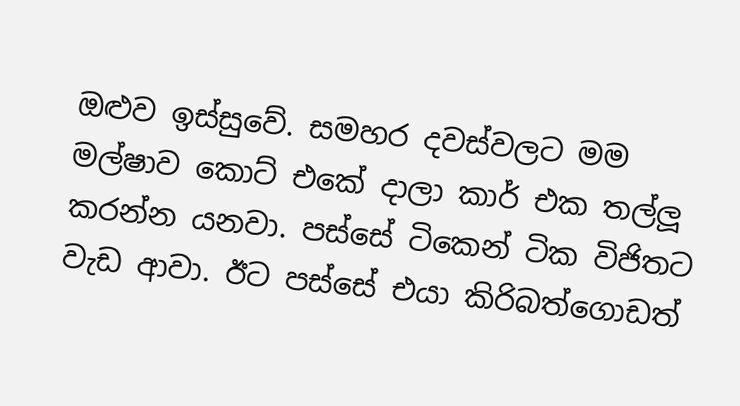ඔළුව ඉස්සුවේ. සමහර දවස්වලට මම මල්ෂාව කොට් එකේ දාලා කාර් එක තල්ලූ කරන්න යනවා. පස්සේ ටිකෙන් ටික විජිතට වැඩ ආවා. ඊට පස්සේ එයා කිරිබත්ගොඩත්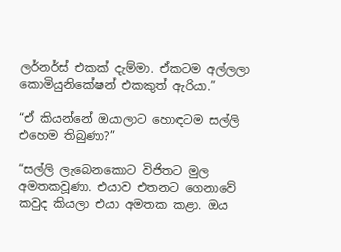ලර්නර්ස් එකක් දැම්මා. ඒකටම අල්ලලා කොමියුනිකේෂන් එකකුත් ඇරියා.”

“ඒ කියන්නේ ඔයාලාට හොඳටම සල්ලි එහෙම තිබුණා?”

“සල්ලි ලැබෙනකොට විජිතට මුල අමතකවූණා. එයාව එතනට ගෙනාවේ කවුද කියලා එයා අමතක කළා. ඔය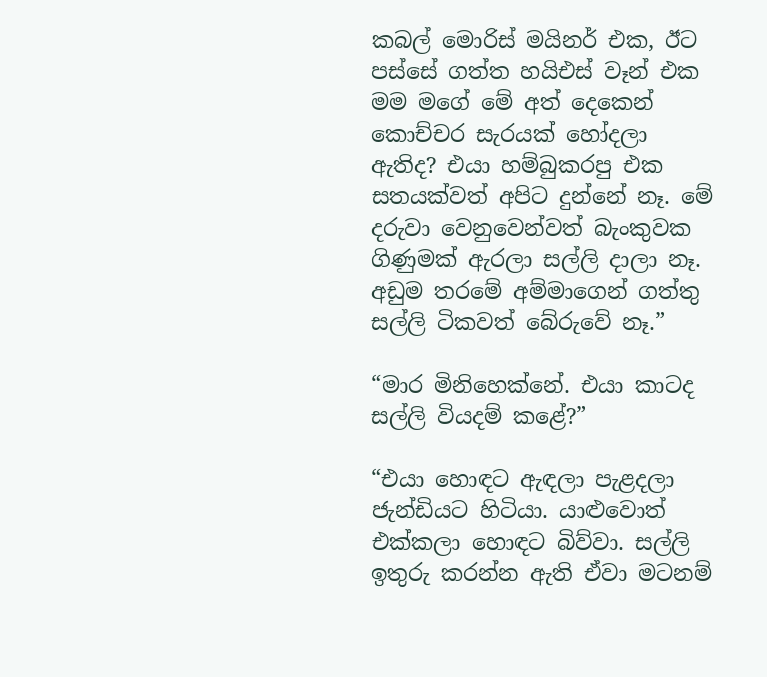කබල් මොරිස් මයිනර් එක, ඊට පස්සේ ගත්ත හයිඑස් වෑන් එක මම මගේ මේ අත් දෙකෙන් කොච්චර සැරයක් හෝදලා ඇතිද? එයා හම්බුකරපු එක සතයක්වත් අපිට දුන්නේ නෑ. මේ දරුවා වෙනුවෙන්වත් බැංකුවක ගිණුමක් ඇරලා සල්ලි දාලා නෑ. අඩුම තරමේ අම්මාගෙන් ගත්තු සල්ලි ටිකවත් බේරුවේ නෑ.”

“මාර මිනිහෙක්නේ. එයා කාටද සල්ලි වියදම් කළේ?”

“එයා හොඳට ඇඳලා පැළදලා ජැන්ඩියට හිටියා. යාළුවොත් එක්කලා හොඳට බිව්වා. සල්ලි ඉතුරු කරන්න ඇති ඒවා මටනම්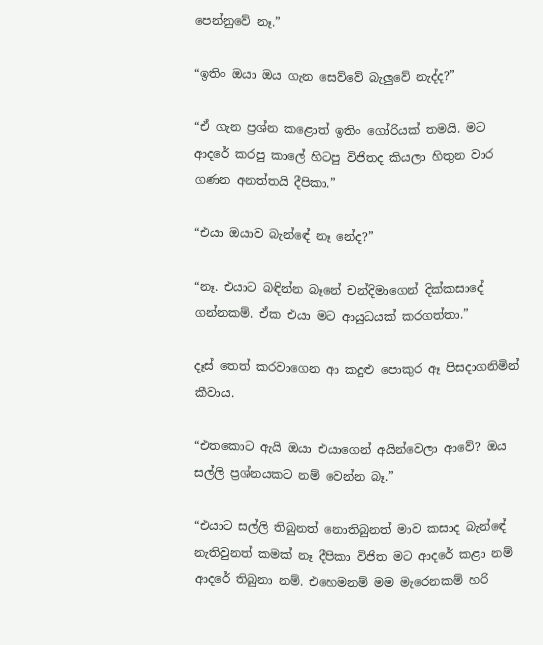පෙන්නුවේ නෑ.”

“ඉතිං ඔයා ඔය ගැන සෙව්වේ බැලුවේ නැද්ද?”

“ඒ ගැන ප්‍රශ්න කළොත් ඉතිං ගෝරියක් තමයි. මට ආදරේ කරපු කාලේ හිටපු විජිතද කියලා හිතුන වාර ගණන අනත්තයි දීපිකා.”

“එයා ඔයාව බැන්ඳේ නෑ නේද?”

“නෑ. එයාට බඳින්න බෑනේ චන්දිමාගෙන් දික්කසාදේ ගන්නකම්. ඒක එයා මට ආයුධයක් කරගත්තා.”

දෑස් තෙත් කරවාගෙන ආ කදුළු පොකුර ඈ පිසදාගනිමින් කීවාය.

“එතකොට ඇයි ඔයා එයාගෙන් අයින්වෙලා ආවේ? ඔය සල්ලි ප්‍රශ්නයකට නම් වෙන්න බෑ.”

“එයාට සල්ලි තිබුනත් නොතිබුනත් මාව කසාද බැන්ඳේ නැතිවුනත් කමක් නෑ දීපිකා විජිත මට ආදරේ කළා නම් ආදරේ තිබුනා නම්. එහෙමනම් මම මැරෙනකම් හරි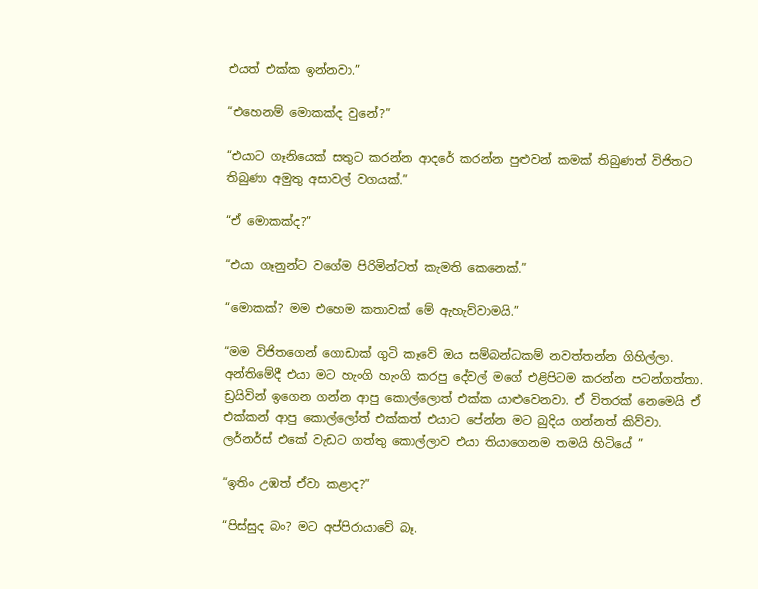එයත් එක්ක ඉන්නවා.”

“එහෙනම් මොකක්ද වුනේ?”

“එයාට ගෑනියෙක් සතුට කරන්න ආදරේ කරන්න පුළුවන් කමක් තිබුණත් විජිතට තිබුණා අමුතු අසාවල් වගයක්.”

“ඒ මොකක්ද?”

“එයා ගෑනුන්ට වගේම පිරිමින්ටත් කැමති කෙනෙක්.”

“මොකක්? මම එහෙම කතාවක් මේ ඇහැව්වාමයි.”

“මම විජිතගෙන් ගොඩාක් ගුටි කෑවේ ඔය සම්බන්ධකම් නවත්තන්න ගිහිල්ලා. අන්තිමේදී එයා මට හැංගි හැංගි කරපු දේවල් මගේ එළිපිටම කරන්න පටන්ගත්තා. ඩ්‍රයිවින් ඉගෙන ගන්න ආපු කොල්ලොත් එක්ක යාළුවෙනවා. ඒ විතරක් නෙමෙයි ඒ එක්කන් ආපු කොල්ලෝත් එක්කත් එයාට පේන්න මට බුදිය ගන්නත් කිව්වා. ලර්නර්ස් එකේ වැඩට ගත්තු කොල්ලාව එයා තියාගෙනම තමයි හිටියේ ”

“ඉතිං උඹත් ඒවා කළාද?”

“පිස්සුද බං? මට අප්පිරායාවේ බෑ.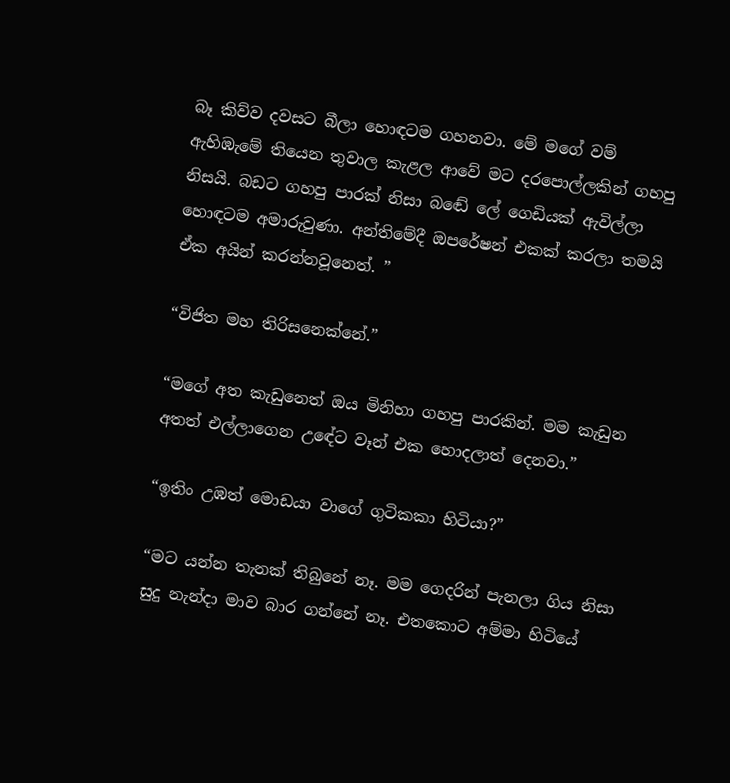බෑ කිව්ව දවසට බීලා හොඳටම ගහනවා. මේ මගේ වම් ඇහිඹැමේ තියෙන තුවාල කැළල ආවේ මට දරපොල්ලකින් ගහපු නිසයි. බඩට ගහපු පාරක් නිසා බඬේ ලේ ගෙඩියක් ඇවිල්ලා හොඳටම අමාරුවුණා. අන්තිමේදී ඔපරේෂන් එකක් කරලා තමයි ඒක අයින් කරන්නවූනෙත්. ”

“විජිත මහ තිරිසනෙක්නේ.”

“මගේ අත කැඩුනෙත් ඔය මිනිහා ගහපු පාරකින්. මම කැඩුන අතත් එල්ලාගෙන උඳේට වෑන් එක හොදලාත් දෙනවා.”

“ඉතිං උඹත් මොඩයා වාගේ ගුටිකකා හිටියා?”

“මට යන්න තැනක් තිබුනේ නෑ. මම ගෙදරින් පැනලා ගිය නිසා සුදු නැන්දා මාව බාර ගන්නේ නෑ. එතකොට අම්මා හිටියේ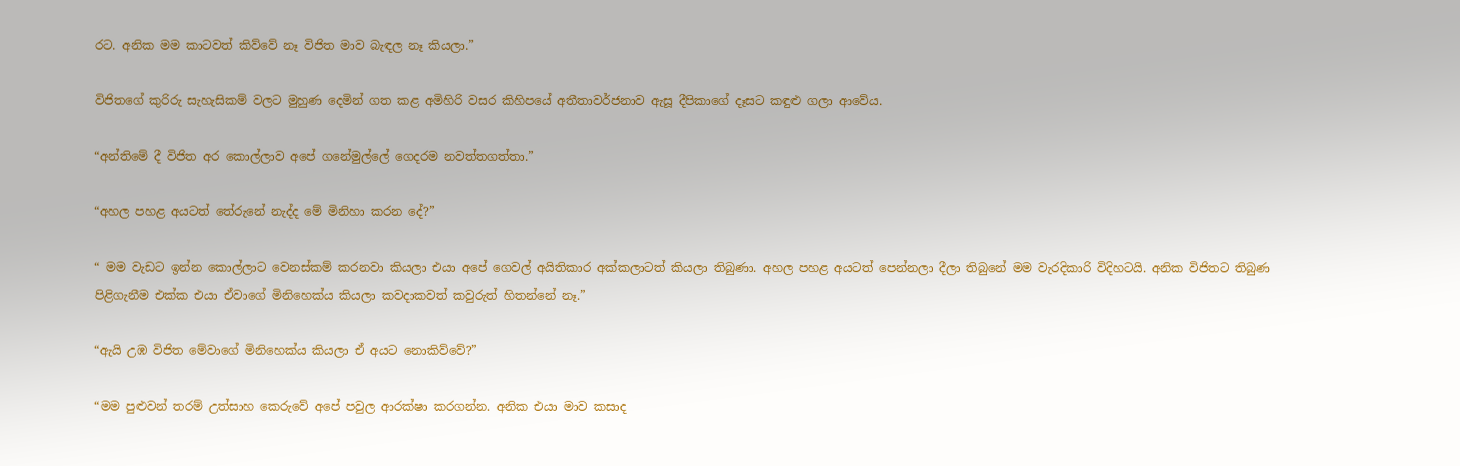රට. අනික මම කාටවත් කිව්වේ නෑ විජිත මාව බැඳල නෑ කියලා.”

විජිතගේ කුරිරු සැහැසිකම් වලට මුහුණ දෙමින් ගත කළ අමිහිරි වසර කිහිපයේ අතීතාවර්ජනාව ඇසූ දීපිකාගේ දෑසට කඳුළු ගලා ආවේය.

“අන්තිමේ දී විජිත අර කොල්ලාව අපේ ගනේමුල්ලේ ගෙදරම නවත්තගත්තා.”

“අහල පහළ අයටත් තේරුනේ නැද්ද මේ මිනිහා කරන දේ?”

“ මම වැඩට ඉන්න කොල්ලාට වෙනස්කම් කරනවා කියලා එයා අපේ ගෙවල් අයිතිකාර අක්කලාටත් කියලා තිබුණා. අහල පහළ අයටත් පෙන්නලා දීලා තිබුනේ මම වැරදිකාරි විදිහටයි. අනික විජිතට තිබුණ පිළිගැනීම එක්ක එයා ඒවාගේ මිනිහෙක්ය කියලා කවදාකවත් කවුරුත් හිතන්නේ නෑ.”

“ඇයි උඹ විජිත මේවාගේ මිනිහෙක්ය කියලා ඒ අයට නොකිව්වේ?”

“මම පුළුවන් තරම් උත්සාහ කෙරුවේ අපේ පවුල ආරක්ෂා කරගන්න. අනික එයා මාව කසාද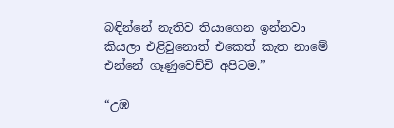බඳින්නේ නැතිව තියාගෙන ඉන්නවා කියලා එළිවුනොත් එකෙත් කැත නාමේ එන්නේ ගෑණුවෙච්චි අපිටම.”

“උඹ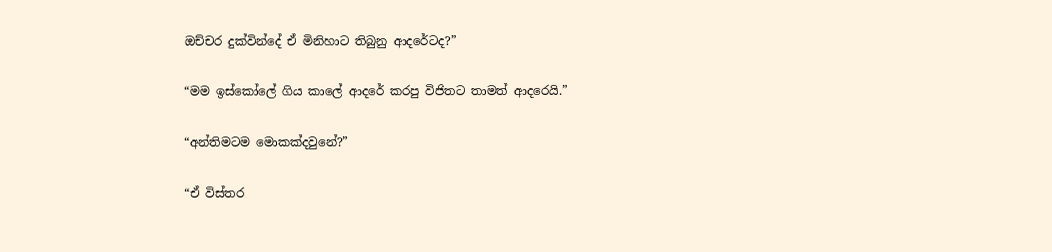ඔච්චර දුක්වින්දේ ඒ මිනිහාට තිබුනු ආදරේටද?”

“මම ඉස්කෝලේ ගිය කාලේ ආදරේ කරපු විජිතට තාමත් ආදරෙයි.”

“අන්තිමටම මොකක්දවුනේ?”

“ඒ විස්තර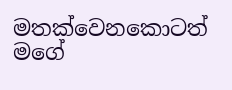මතක්වෙනකොටත් මගේ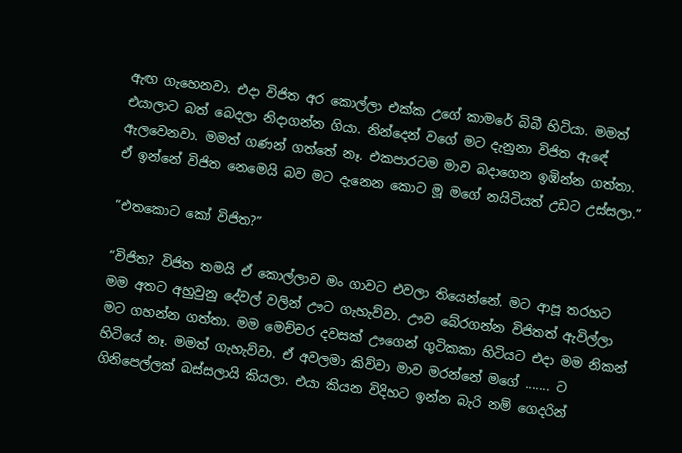ඇඟ ගැහෙනවා. එදා විජිත අර කොල්ලා එක්ක උගේ කාමරේ බිබී හිටියා. මමත් එයාලාට බත් බෙදලා නිදාගන්න ගියා. නින්දෙන් වගේ මට දැනුනා විජිත ඇඳේ ඇලවෙනවා. මමත් ගණන් ගත්තේ නෑ. එකපාරටම මාව බදාගෙන ඉඹින්න ගත්තා. ඒ ඉන්නේ විජිත නෙමෙයි බව මට දැනෙන කොට මූ මගේ නයිටියත් උඩට උස්සලා.”

“එතකොට කෝ විජිත?”

“විජිත? විජිත තමයි ඒ කොල්ලාව මං ගාවට එවලා තියෙන්නේ. මට ආපූ තරහට මම අතට අහුවුනු දේවල් වලින් ඌට ගැහැව්වා. ඌව බේරගන්න විජිතත් ඇවිල්ලා මට ගහන්න ගත්තා. මම මෙච්චර දවසක් ඌගෙන් ගුටිකකා හිටියට එදා මම නිකන් හිටියේ නෑ. මමත් ගැහැව්වා. ඒ අවලමා කිව්වා මාව මරන්නේ මගේ ....... ට ගිනිපෙල්ලක් බස්සලායි කියලා. එයා කියන විදිහට ඉන්න බැරි නම් ගෙදරින්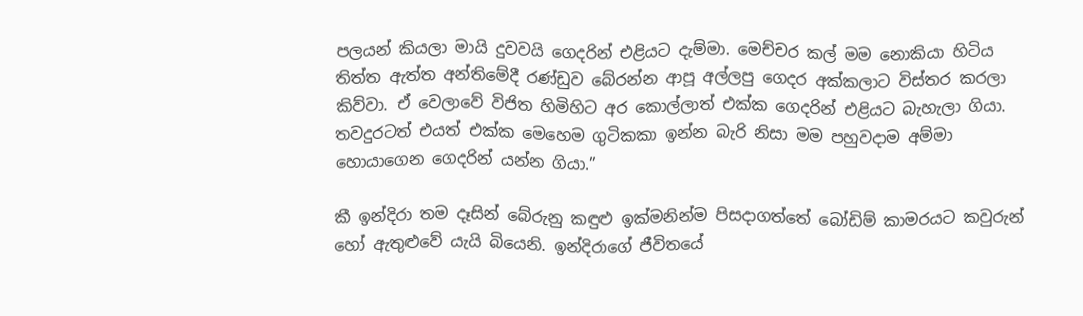පලයන් කියලා මායි දුවවයි ගෙදරින් එළියට දැම්මා. මෙච්චර කල් මම නොකියා හිටිය තිත්ත ඇත්ත අන්තිමේදී රණ්ඩුව බේරන්න ආපූ අල්ලපු ගෙදර අක්කලාට විස්තර කරලා කිව්වා. ඒ වෙලාවේ විජිත හිමිහිට අර කොල්ලාත් එක්ක ගෙදරින් එළියට බැහැලා ගියා. තවදුරටත් එයත් එක්ක මෙහෙම ගුටිකකා ඉන්න බැරි නිසා මම පහුවදාම අම්මා හොයාගෙන ගෙදරින් යන්න ගියා.”

කී ඉන්දිරා තම දෑසින් බේරුනු කඳුළු ඉක්මනින්ම පිසදාගත්තේ බෝඩිම් කාමරයට කවුරුන් හෝ ඇතුළුවේ යැයි බියෙනි. ඉන්දිරාගේ ජීවිතයේ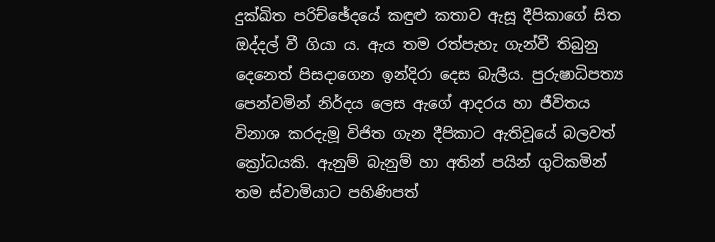දුක්ඛිත පරිච්ඡේදයේ කඳුළු කතාව ඇසූ දීපිකාගේ සිත ඔද්දල් වී ගියා ය. ඇය තම රත්පැහැ ගැන්වී තිබුනු දෙනෙත් පිසදාගෙන ඉන්දිරා දෙස බැලීය. පුරුෂාධිපත්‍ය පෙන්වමින් නිර්දය ලෙස ඇගේ ආදරය හා ජීවිතය විනාශ කරදැමූ විජිත ගැන දීපිකාට ඇතිවූයේ බලවත් ක්‍රෝධයකි. ඇනුම් බැනුම් හා අතින් පයින් ගුටිකමින් තම ස්වාමියාට පහිණිපත්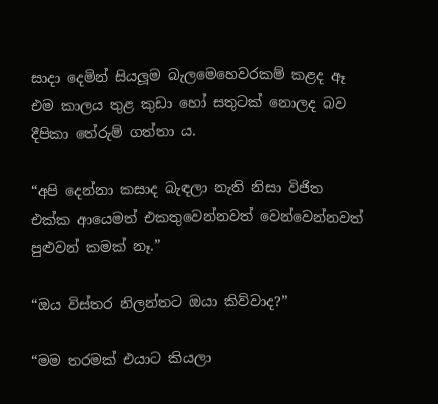සාදා දෙමින් සියලූම බැලමෙහෙවරකම් කළද ඈ එම කාලය තුළ කුඩා හෝ සතුටක් නොලද බව දීපිකා තේරුම් ගත්තා ය.

“අපි දෙන්නා කසාද බැඳලා නැති නිසා විජිත එක්ක ආයෙමත් එකතුවෙන්නවත් වෙන්වෙන්නවත් පුළුවන් කමක් නෑ.”

“ඔය විස්තර නිලන්තට ඔයා කිව්වාද?”

“මම තරමක් එයාට කියලා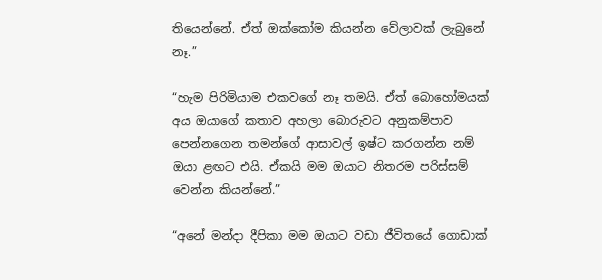තියෙන්නේ. ඒත් ඔක්කෝම කියන්න වේලාවක් ලැබුනේ නෑ.”

“හැම පිරිමියාම එකවගේ නෑ තමයි. ඒත් බොහෝමයක් අය ඔයාගේ කතාව අහලා බොරුවට අනුකම්පාව පෙන්නගෙන තමන්ගේ ආසාවල් ඉෂ්ට කරගන්න නම් ඔයා ළඟට එයි. ඒකයි මම ඔයාට නිතරම පරිස්සම් වෙන්න කියන්නේ.”

“අනේ මන්දා දීපිකා මම ඔයාට වඩා ජීවිතයේ ගොඩාක්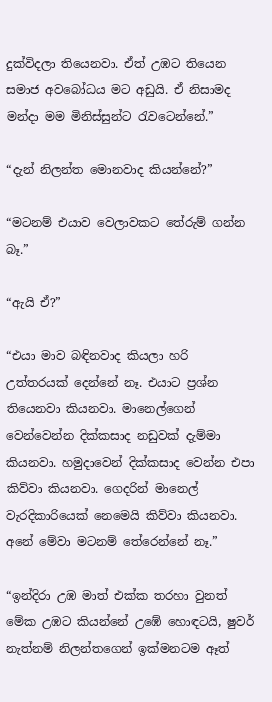දුක්විදලා තියෙනවා. ඒත් උඹට තියෙන සමාජ අවබෝධය මට අඩුයි. ඒ නිසාමද මන්දා මම මිනිස්සුන්ට රැවටෙන්නේ.”

“දැන් නිලන්ත මොනවාද කියන්නේ?”

“මටනම් එයාව වෙලාවකට තේරුම් ගන්න බෑ.”

“ඇයි ඒ?”

“එයා මාව බඳිනවාද කියලා හරි උත්තරයක් දෙන්නේ නෑ. එයාට ප්‍රශ්න තියෙනවා කියනවා. මානෙල්ගෙන් වෙන්වෙන්න දික්කසාද නඩුවක් දැම්මා කියනවා. හමුදාවෙන් දික්කසාද වෙන්න එපා කිව්වා කියනවා. ගෙදරින් මානෙල් වැරදිකාරියෙක් නෙමෙයි කිව්වා කියනවා. අනේ මේවා මටනම් තේරෙන්නේ නෑ.”

“ඉන්දිරා උඹ මාත් එක්ක තරහා වුනත් මේක උඹට කියන්නේ උඹේ හොඳටයි, ෂුවර් නැත්නම් නිලන්තගෙන් ඉක්මනටම ඈත්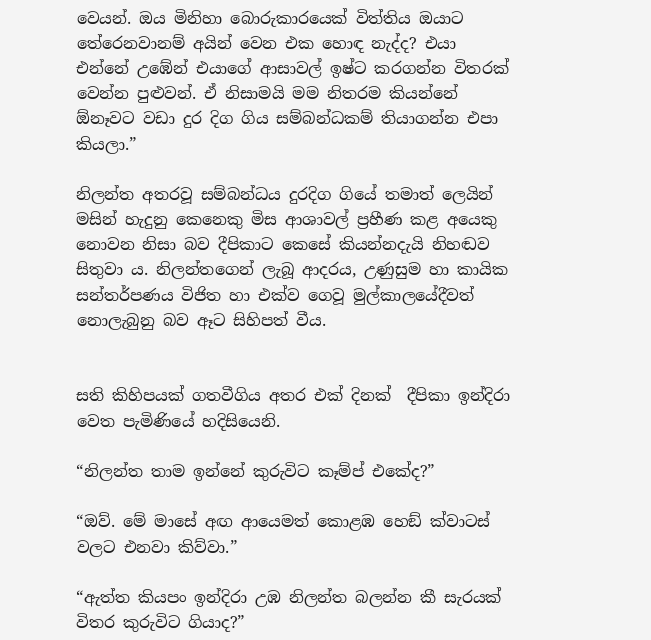වෙයන්. ඔය මිනිහා බොරුකාරයෙක් විත්තිය ඔයාට තේරෙනවානම් අයින් වෙන එක හොඳ නැද්ද? එයා එන්නේ උඹේන් එයාගේ ආසාවල් ඉෂ්ට කරගන්න විතරක් වෙන්න පුළුවන්. ඒ නිසාමයි මම නිතරම කියන්නේ ඕනෑවට වඩා දුර දිග ගිය සම්බන්ධකම් තියාගන්න එපා කියලා.”

නිලන්ත අතරවූ සම්බන්ධය දුරදිග ගියේ තමාත් ලෙයින් මසින් හැදුනු කෙනෙකු මිස ආශාවල් ප්‍රහීණ කළ අයෙකු නොවන නිසා බව දීපිකාට කෙසේ කියන්නදැයි නිහඬව සිතුවා ය. නිලන්තගෙන් ලැබූ ආදරය, උණුසුම හා කායික සන්තර්පණය විජිත හා එක්ව ගෙවූ මුල්කාලයේදීවත් නොලැබුනු බව ඈට සිහිපත් වීය.


සති කිහිපයක් ගතවීගිය අතර එක් දිනක්  දීපිකා ඉන්දිරා වෙත පැමිණියේ හදිසියෙනි.

“නිලන්ත තාම ඉන්නේ කුරුවිට කෑම්ප් එකේද?”

“ඔව්. මේ මාසේ අඟ ආයෙමත් කොළඹ හෙඞ් ක්වාටස් වලට එනවා කිව්වා.”

“ඇත්ත කියපං ඉන්දිරා උඹ නිලන්ත බලන්න කී සැරයක් විතර කුරුවිට ගියාද?”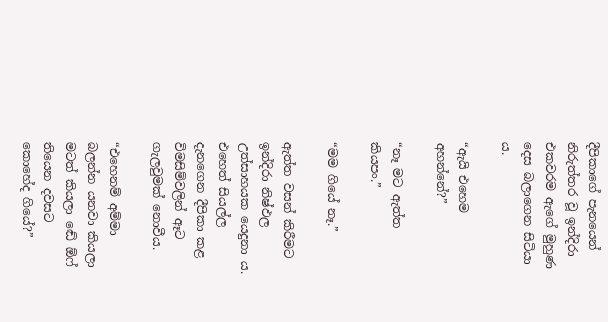දීපිකාගේ පැනයෙන් නිරුත්තර වූ ඉන්දිරා එකවරම ඇගේ මුහුණ දෙස බලාගෙන සිටියා ය.

“ඇයි එහෙම අහන්නේ?”

“නෑ මට ඇත්ත කියපං.”

“මම ගියේ නෑ.”

ඇත්ත වසන් කිරීමට ඉන්දිරා නිෂ්ඵල උත්සාහයක යෙදුනා ය. එහෙත් සියල්ල දැනගෙන දීපිකා කළ විමසිම්වලින් ඈට ගැලවුමක් නොවීය.

“එහෙනම් අම්මා බලන්න යනවා කියලා මටත් කියලා ඬේ ඕෆ් තියෙන දවසට කොහේද ගියේ?”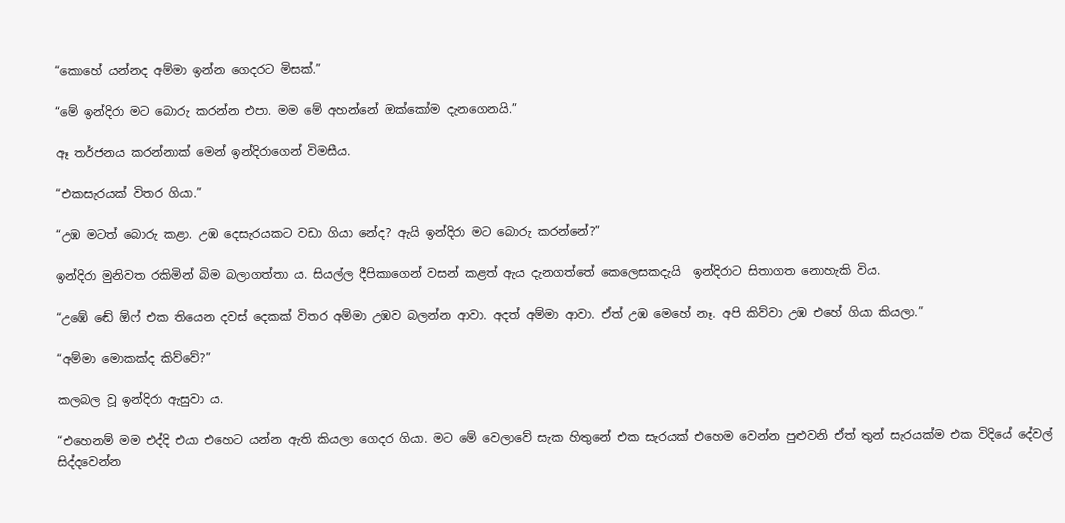“කොහේ යන්නද අම්මා ඉන්න ගෙදරට මිසක්.”

“මේ ඉන්දිරා මට බොරු කරන්න එපා. මම මේ අහන්නේ ඔක්කෝම දැනගෙනයි.”

ඈ තර්ජනය කරන්නාක් මෙන් ඉන්දිරාගෙන් විමසීය.

“එකසැරයක් විතර ගියා.”

“උඹ මටත් බොරු කළා. උඹ දෙසැරයකට වඩා ගියා නේද? ඇයි ඉන්දිරා මට බොරු කරන්නේ?”

ඉන්දිරා මුනිවත රකිමින් බිම බලාගත්තා ය. සියල්ල දීපිකාගෙන් වසන් කළත් ඇය දැනගත්තේ කෙලෙසකදැයි  ඉන්දිරාට සිතාගත නොහැකි විය.

“උඹේ ඬේ ඕෆ් එක තියෙන දවස් දෙකක් විතර අම්මා උඹව බලන්න ආවා. අදත් අම්මා ආවා. ඒත් උඹ මෙහේ නෑ. අපි කිව්වා උඹ එහේ ගියා කියලා.”

“අම්මා මොකක්ද කිව්වේ?”

කලබල වූ ඉන්දිරා ඇසුවා ය.

“එහෙනම් මම එද්දි එයා එහෙට යන්න ඇති කියලා ගෙදර ගියා. මට මේ වෙලාවේ සැක හිතුනේ එක සැරයක් එහෙම වෙන්න පුළුවනි ඒත් තුන් සැරයක්ම එක විදියේ දේවල් සිද්දවෙන්න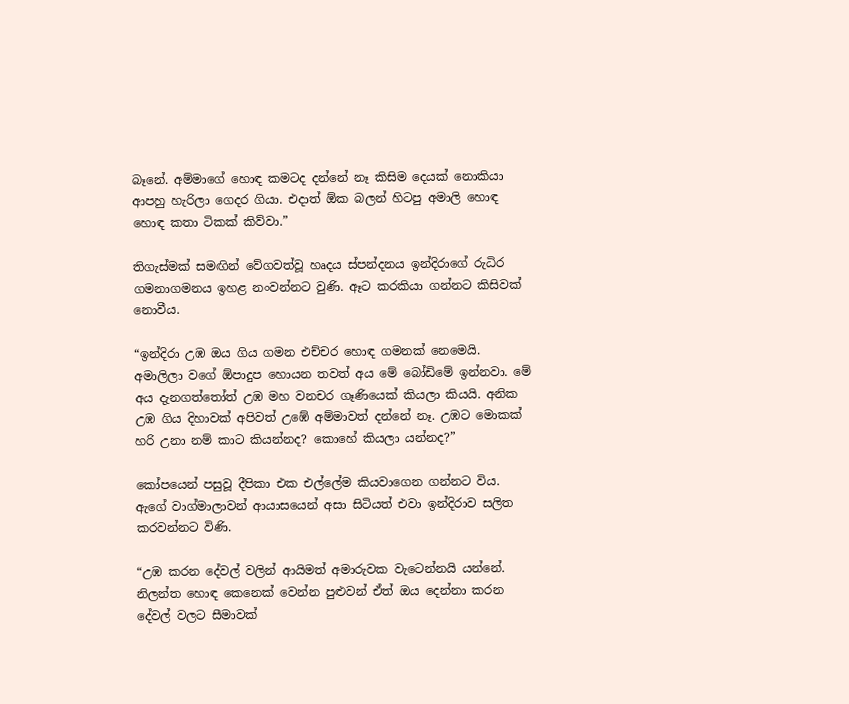බෑනේ. අම්මාගේ හොඳ කමටද දන්නේ නෑ කිසිම දෙයක් නොකියා ආපහු හැරිලා ගෙදර ගියා. එදාත් ඕක බලන් හිටපු අමාලි හොඳ හොඳ කතා ටිකක් කිව්වා.”

තිගැස්මක් සමඟින් වේගවත්වූ හෘදය ස්පන්දනය ඉන්දිරාගේ රුධිර ගමනාගමනය ඉහළ නංවන්නට වුණි. ඈට කරකියා ගන්නට කිසිවක් නොවීය.

“ඉන්දිරා උඹ ඔය ගිය ගමන එච්චර හොඳ ගමනක් නෙමෙයි. අමාලිලා වගේ ඕපාදුප හොයන තවත් අය මේ බෝඩිමේ ඉන්නවා. මේ අය දැනගත්තෝත් උඹ මහ වනචර ගෑණියෙක් කියලා කියයි. අනික උඹ ගිය දිහාවක් අපිවත් උඹේ අම්මාවත් දන්නේ නෑ. උඹට මොකක් හරි උනා නම් කාට කියන්නද? කොහේ කියලා යන්නද?”

කෝපයෙන් පසුවූ දීපිකා එක එල්ලේම කියවාගෙන ගන්නට විය. ඇගේ වාග්මාලාවන් ආයාසයෙන් අසා සිටියත් එවා ඉන්දිරාව සලිත කරවන්නට විණි.

“උඹ කරන දේවල් වලින් ආයිමත් අමාරුවක වැටෙන්නයි යන්නේ. නිලන්ත හොඳ කෙනෙක් වෙන්න පුළුවන් ඒත් ඔය දෙන්නා කරන දේවල් වලට සීමාවක්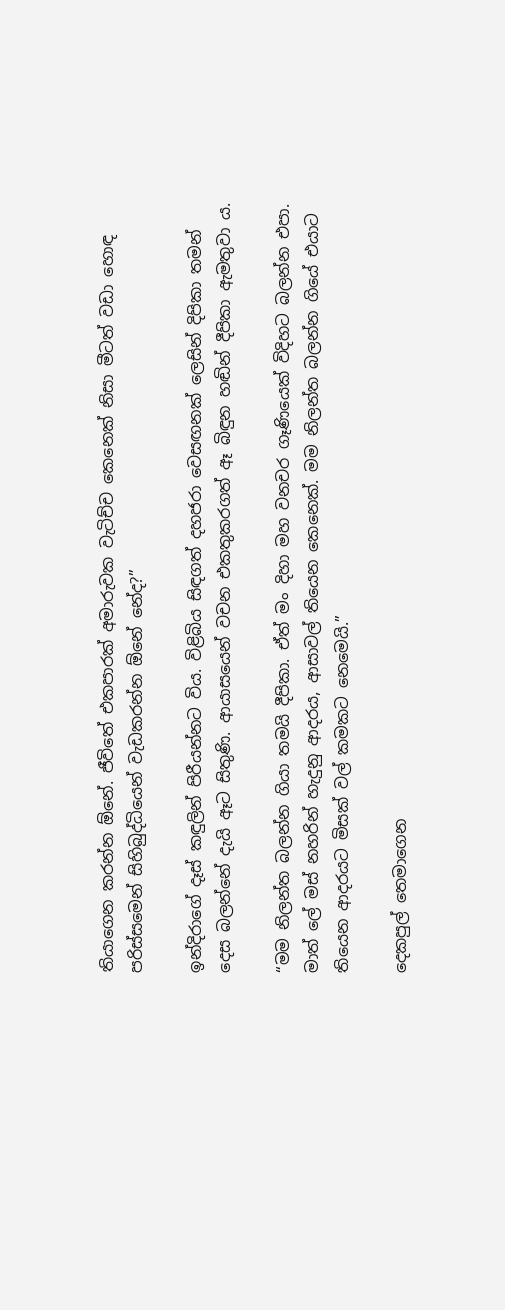තියාගෙන කරන්න ඕනේ. ජීවිතේ එකපාරක් අමාරුවක වැටිච්ච කෙනෙක් නිසා මීටත් වඩා හොඳ පරිස්සමෙන් සිහිබුද්ධියෙන් වැඩකරන්න ඕනේ නේද?”

ඉන්දිරාගේ දෑස් කඳුලින් පිරීයන්නට විය. විළිබිය සිඳගත් දහජරා වෙසඟනක් ලෙසින් දිපිකා තමන් දෙස බලන්නේ දැයි ඈට සිතුණි. ආයාසයෙන් වචන එකතුකරගත් ඈ බිඳුන හඬින් දීපිකා ඇමතුවා ය.

“මම නිලන්ත බලන්න ගියා තමයි දීපිකා. ඒත් මං දිහා මහ වනචර ගෑණියෙක් විදිහට බලන්න එපා. මාත් ලේ මස් නහරින් හැදුනු ආදරය, ආසාවල් තියෙන කෙනෙක්. මම නිලන්ත බලන්න ගියේ එයාට තියෙන ආදරයට මිසක් වල් කමකට නෙමෙයි.”

දෙකපුල් තෙමාගෙන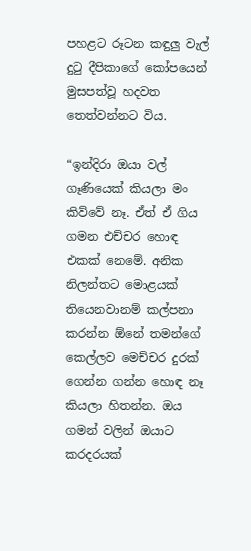පහළට රූටන කඳුලු වැල් දුටු දීපිකාගේ කෝපයෙන් මුසපත්වූ හදවත තෙත්වන්නට විය.

“ඉන්දිරා ඔයා වල් ගෑණියෙක් කියලා මං කිව්වේ නෑ. ඒත් ඒ ගිය ගමන එච්චර හොඳ එකක් නෙමේ. අනික නිලන්තට මොළයක් තියෙනවානම් කල්පනා කරන්න ඕනේ තමන්ගේ කෙල්ලව මෙච්චර දුරක් ගෙන්න ගන්න හොඳ නෑ කියලා හිතන්න. ඔය ගමන් වලින් ඔයාට කරදරයක්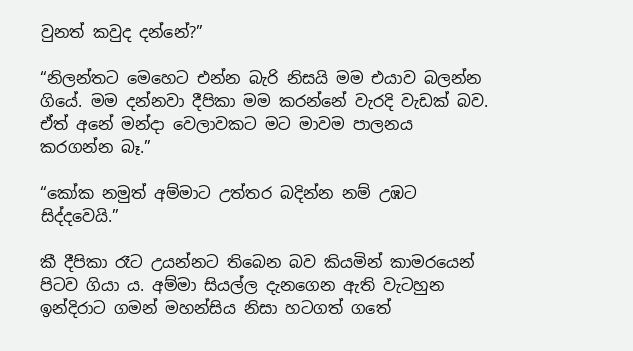වුනත් කවුද දන්නේ?”

“නිලන්තට මෙහෙට එන්න බැරි නිසයි මම එයාව බලන්න ගියේ. මම දන්නවා දීපිකා මම කරන්නේ වැරදි වැඩක් බව. ඒත් අනේ මන්දා වෙලාවකට මට මාවම පාලනය කරගන්න බෑ.”

“කෝක නමුත් අම්මාට උත්තර බදින්න නම් උඹට සිද්දවෙයි.”

කී දීපිකා රෑට උයන්නට තිබෙන බව කියමින් කාමරයෙන් පිටව ගියා ය. අම්මා සියල්ල දැනගෙන ඇති වැටහුන ඉන්දිරාට ගමන් මහන්සිය නිසා හටගත් ගතේ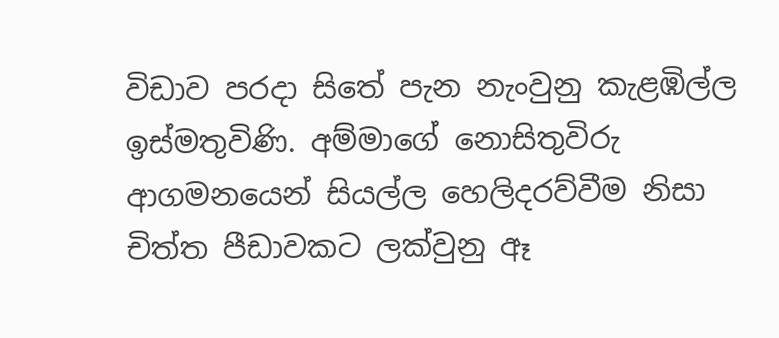විඩාව පරදා සිතේ පැන නැංවුනු කැළඹිල්ල ඉස්මතුවිණි. අම්මාගේ නොසිතුවිරු ආගමනයෙන් සියල්ල හෙලිදරව්වීම නිසා චිත්ත පීඩාවකට ලක්වුනු ඈ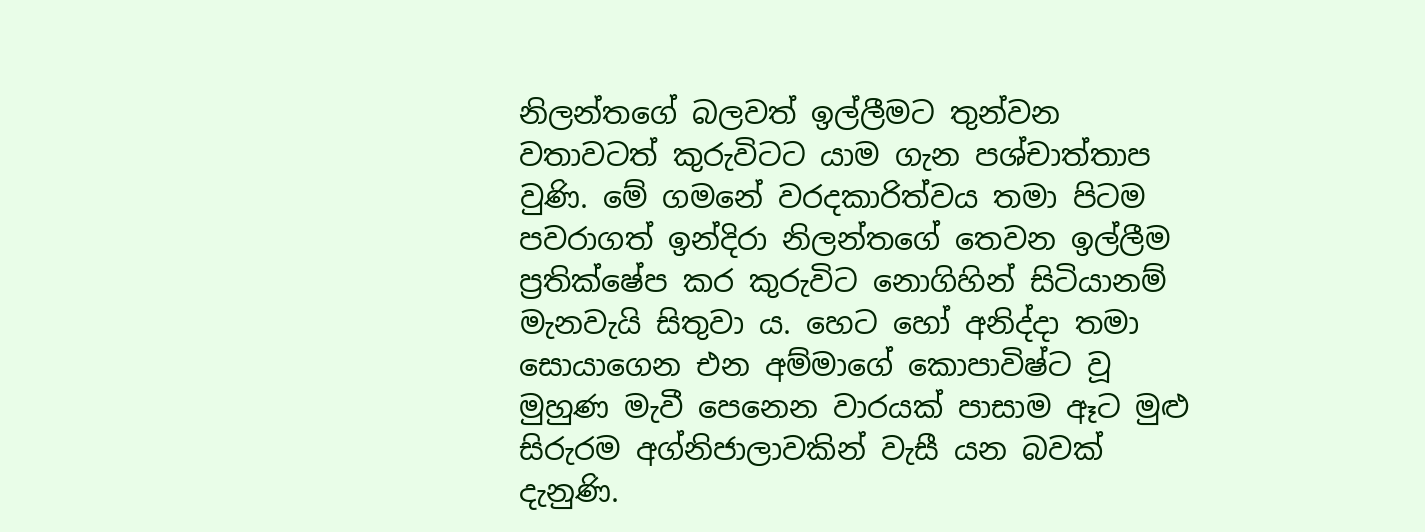නිලන්තගේ බලවත් ඉල්ලීමට තුන්වන වතාවටත් කුරුවිටට යාම ගැන පශ්චාත්තාප වුණි. මේ ගමනේ වරදකාරිත්වය තමා පිටම පවරාගත් ඉන්දිරා නිලන්තගේ තෙවන ඉල්ලීම ප්‍රතික්ෂේප කර කුරුවිට නොගිහින් සිටියානම් මැනවැයි සිතුවා ය. හෙට හෝ අනිද්දා තමා සොයාගෙන එන අම්මාගේ කොපාවිෂ්ට වූ මුහුණ මැවී පෙනෙන වාරයක් පාසාම ඈට මුළු සිරුරම අග්නිජාලාවකින් වැසී යන බවක් දැනුණි.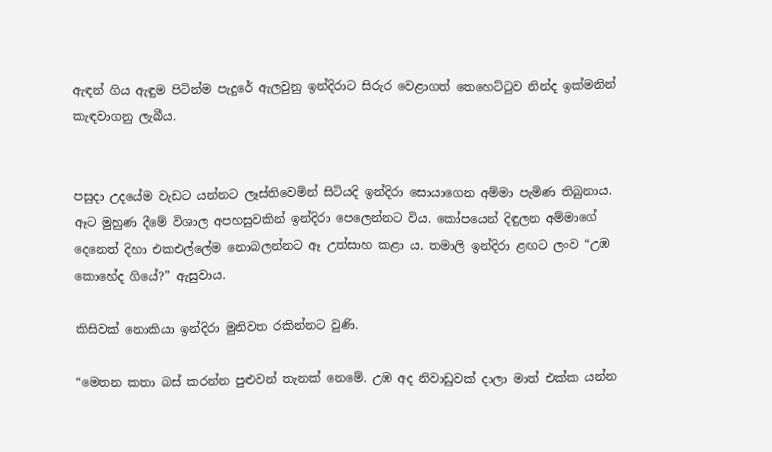ඇඳන් ගිය ඇඳුම පිටින්ම පැදුරේ ඇලවුනු ඉන්දිරාට සිරුර වෙළාගත් තෙහෙට්ටුව නින්ද ඉක්මනින් කැඳවාගනු ලැබීය.


පසුදා උදයේම වැඩට යන්නට ලෑස්තිවෙමින් සිටියදි ඉන්දිරා සොයාගෙන අම්මා පැමිණ තිබුනාය. ඈට මුහුණ දීමේ විශාල අපහසුවකින් ඉන්දිරා පෙලෙන්නට විය. කෝපයෙන් දිඳුලන අම්මාගේ දෙනෙත් දිහා එකඑල්ලේම නොබලන්නට ඈ උත්සාහ කළා ය. තමාලි ඉන්දිරා ළඟට ලංව “උඹ කොහේද ගියේ?” ඇසුවාය.

කිසිවක් නොකියා ඉන්දිරා මුනිවත රකින්නට වුණි.

“මෙතන කතා බස් කරන්න පුළුවන් තැනක් නෙමේ. උඹ අද නිවාඩුවක් දාලා මාත් එක්ක යන්න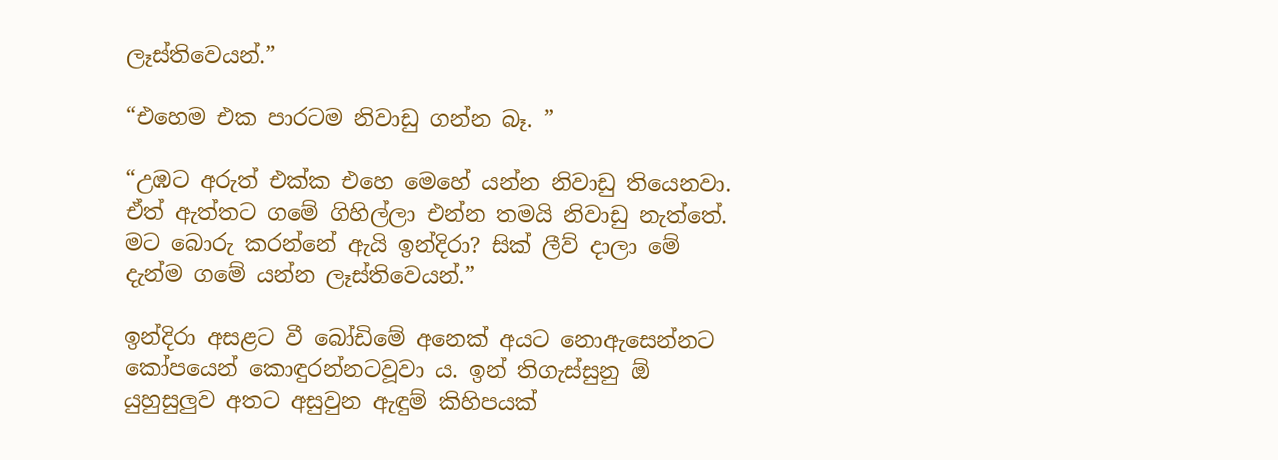ලෑස්තිවෙයන්.”

“එහෙම එක පාරටම නිවාඩු ගන්න බෑ. ”

“උඹට අරුත් එක්ක එහෙ මෙහේ යන්න නිවාඩු තියෙනවා. ඒත් ඇත්තට ගමේ ගිහිල්ලා එන්න තමයි නිවාඩු නැත්තේ. මට බොරු කරන්නේ ඇයි ඉන්දිරා? සික් ලීව් දාලා මේ දැන්ම ගමේ යන්න ලෑස්තිවෙයන්.”

ඉන්දිරා අසළට වී බෝඩිමේ අනෙක් අයට නොඇසෙන්නට කෝපයෙන් කොඳුරන්නටවූවා ය. ඉන් තිගැස්සුනු ඕ යුහුසුලුව අතට අසුවුන ඇඳුම් කිහිපයක්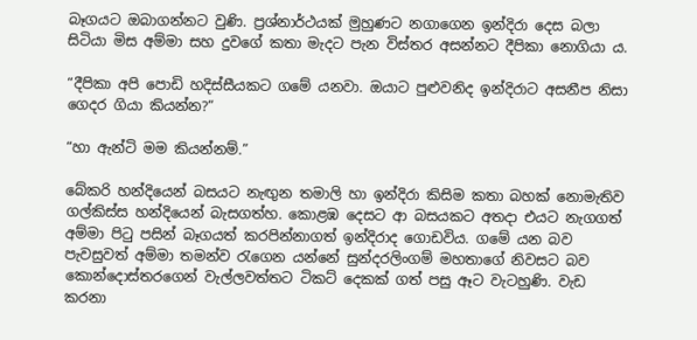බෑගයට ඔබාගන්නට වුණි. ප්‍රශ්නාර්ථයක් මුහුණට නගාගෙන ඉන්දිරා දෙස බලා සිටියා මිස අම්මා සහ දුවගේ කතා මැදට පැන විස්තර අසන්නට දීපිකා නොගියා ය.

“දීපිකා අපි පොඩි හදිස්සීයකට ගමේ යනවා. ඔයාට පුළුවනිද ඉන්දිරාට අසනීප නිසා ගෙදර ගියා කියන්න?”

“හා ඇන්ටි මම කියන්නම්.”

බේකරි හන්දියෙන් බසයට නැඟුන තමාලි හා ඉන්දිරා කිසිම කතා බහක් නොමැතිව ගල්කිස්ස හන්දියෙන් බැසගත්හ. කොළඹ දෙසට ආ බසයකට අතදා එයට නැගගත් අම්මා පිටු පසින් බෑගයත් කරපින්නාගත් ඉන්දිරාද ගොඩවිය. ගමේ යන බව පැවසුවත් අම්මා තමන්ව රැගෙන යන්නේ සුන්දරලිංගම් මහතාගේ නිවසට බව කොන්දොස්තරගෙන් වැල්ලවත්තට ටිකට් දෙකක් ගත් පසු ඈට වැටහුණි. වැඩ කරනා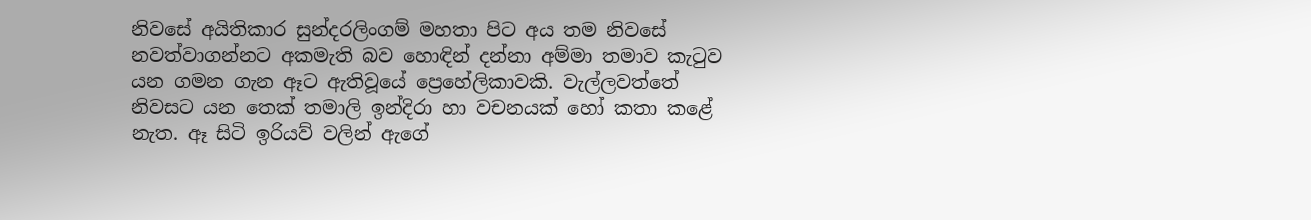නිවසේ අයිතිකාර සුන්දරලිංගම් මහතා පිට අය තම නිවසේ නවත්වාගන්නට අකමැති බව හොඳින් දන්නා අම්මා තමාව කැටුව යන ගමන ගැන ඈට ඇතිවූයේ ප්‍රෙහේලිකාවකි. වැල්ලවත්තේ නිවසට යන තෙක් තමාලි ඉන්දිරා හා වචනයක් හෝ කතා කළේ නැත. ඈ සිටි ඉරියව් වලින් ඇගේ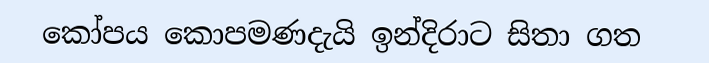කෝපය කොපමණදැයි ඉන්දිරාට සිතා ගත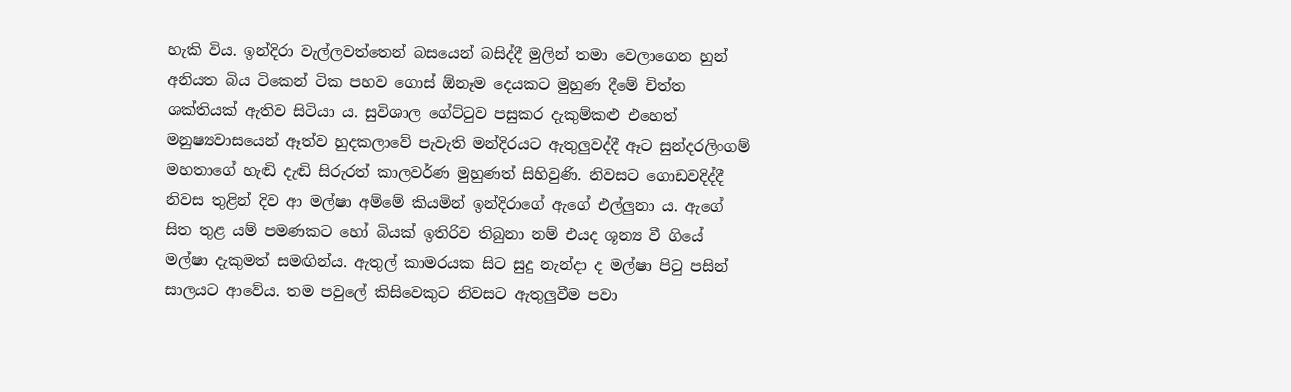හැකි විය. ඉන්දිරා වැල්ලවත්තෙන් බසයෙන් බසිද්දී මුලින් තමා වෙලාගෙන හුන් අනියත බිය ටිකෙන් ටික පහව ගොස් ඕනෑම දෙයකට මුහුණ දීමේ චිත්ත ශක්තියක් ඇතිව සිටියා ය. සුවිශාල ගේට්ටුව පසුකර දැකුම්කළු එහෙත් මනුෂ්‍යවාසයෙන් ඈත්ව හුදකලාවේ පැවැති මන්දිරයට ඇතුලුවද්දී ඈට සුන්දරලිංගම් මහතාගේ හැඬි දැඬි සිරුරත් කාලවර්ණ මුහුණත් සිහිවුණි. නිවසට ගොඩවදිද්දී නිවස තුළින් දිව ආ මල්ෂා අම්මේ කියමින් ඉන්දිරාගේ ඇගේ එල්ලුනා ය. ඇගේ සිත තුළ යම් පමණකට හෝ බියක් ඉතිරිව තිබුනා නම් එයද ශූන්‍ය වී ගියේ මල්ෂා දැකුමත් සමඟින්ය. ඇතුල් කාමරයක සිට සුදු නැන්දා ද මල්ෂා පිටු පසින් සාලයට ආවේය. තම පවුලේ කිසිවෙකුට නිවසට ඇතුලුවීම පවා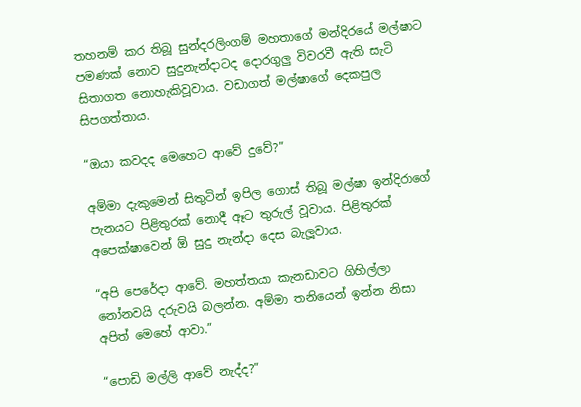තහනම් කර තිබූ සුන්දරලිංගම් මහතාගේ මන්දිරයේ මල්ෂාට පමණක් නොව සුදුනැන්දාටද දොරගුලු විවරවී ඇති සැටි සිතාගත නොහැකිවූවාය. වඩාගත් මල්ෂාගේ දෙකපුල සිපගත්තාය.

“ඔයා කවදද මෙහෙට ආවේ දුවේ?”

අම්මා දැකුමෙන් සිතුටින් ඉපිල ගොස් තිබූ මල්ෂා ඉන්දිරාගේ පැනයට පිළිතුරක් නොදී ඈට තුරුල් වූවාය. පිළිතුරක් අපෙක්ෂාවෙන් ඕ සුදු නැන්දා දෙස බැලූවාය.

“අපි පෙරේදා ආවේ. මහත්තයා කැනඩාවට ගිහිල්ලා නෝනවයි දරුවයි බලන්න. අම්මා තනියෙන් ඉන්න නිසා අපිත් මෙහේ ආවා.”

“පොඩි මල්ලි ආවේ නැද්ද?”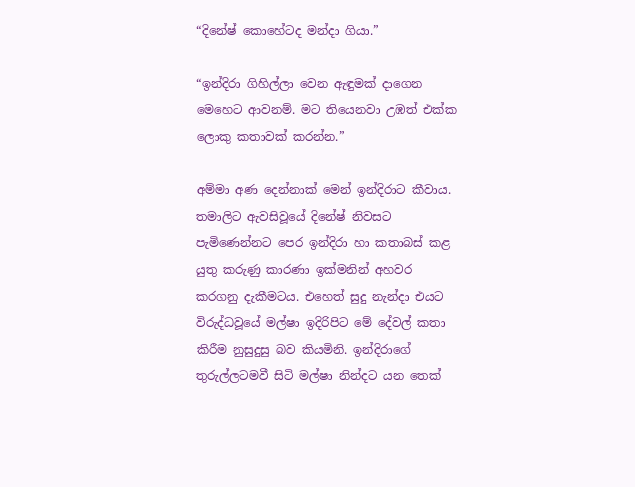“දිනේෂ් කොහේටද මන්දා ගියා.”

“ඉන්දිරා ගිහිල්ලා වෙන ඇඳුමක් දාගෙන මෙහෙට ආවනම්. මට තියෙනවා උඹත් එක්ක ලොකු කතාවක් කරන්න.”

අම්මා අණ දෙන්නාක් මෙන් ඉන්දිරාට කීවාය. තමාලිට ඇවසිවූයේ දිනේෂ් නිවසට පැමිණෙන්නට පෙර ඉන්දිරා හා කතාබස් කළ යුතු කරුණු කාරණා ඉක්මනින් අහවර  කරගනු දැකීමටය. එහෙත් සුදු නැන්දා එයට විරුද්ධවූයේ මල්ෂා ඉදිරිපිට මේ දේවල් කතා කිරීම නුසුදුසු බව කියමිනි. ඉන්දිරාගේ තුරුල්ලටමවී සිටි මල්ෂා නින්දට යන තෙක්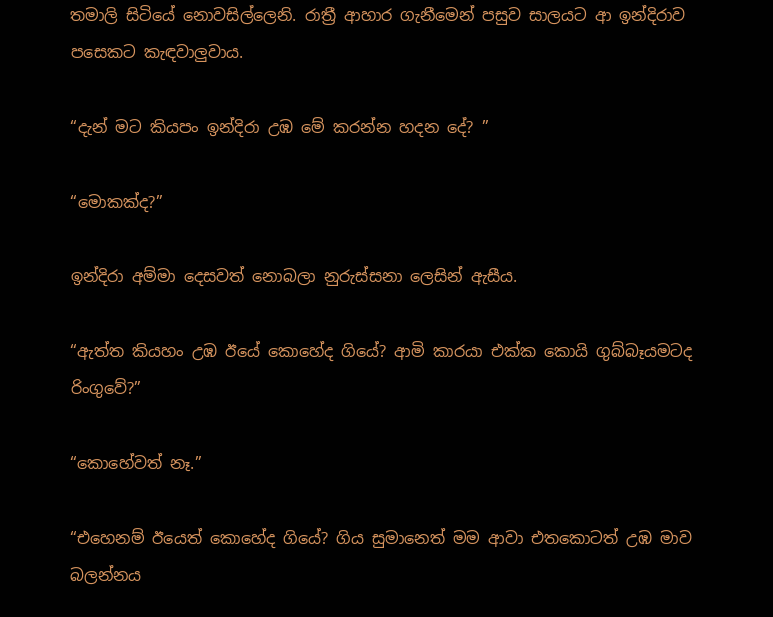තමාලි සිටියේ නොවසිල්ලෙනි. රාත්‍රී ආහාර ගැනීමෙන් පසුව සාලයට ආ ඉන්දිරාව පසෙකට කැඳවාලුවාය.

“දැන් මට කියපං ඉන්දිරා උඹ මේ කරන්න හදන දේ? ”

“මොකක්ද?”

ඉන්දිරා අම්මා දෙසවත් නොබලා නුරුස්සනා ලෙසින් ඇසීය.

“ඇත්ත කියහං උඹ ඊයේ කොහේද ගියේ? ආමි කාරයා එක්ක කොයි ගුබ්බෑයමටද රිංගුවේ?”

“කොහේවත් නෑ.”

“එහෙනම් ඊයෙත් කොහේද ගියේ? ගිය සුමානෙත් මම ආවා එතකොටත් උඹ මාව බලන්නය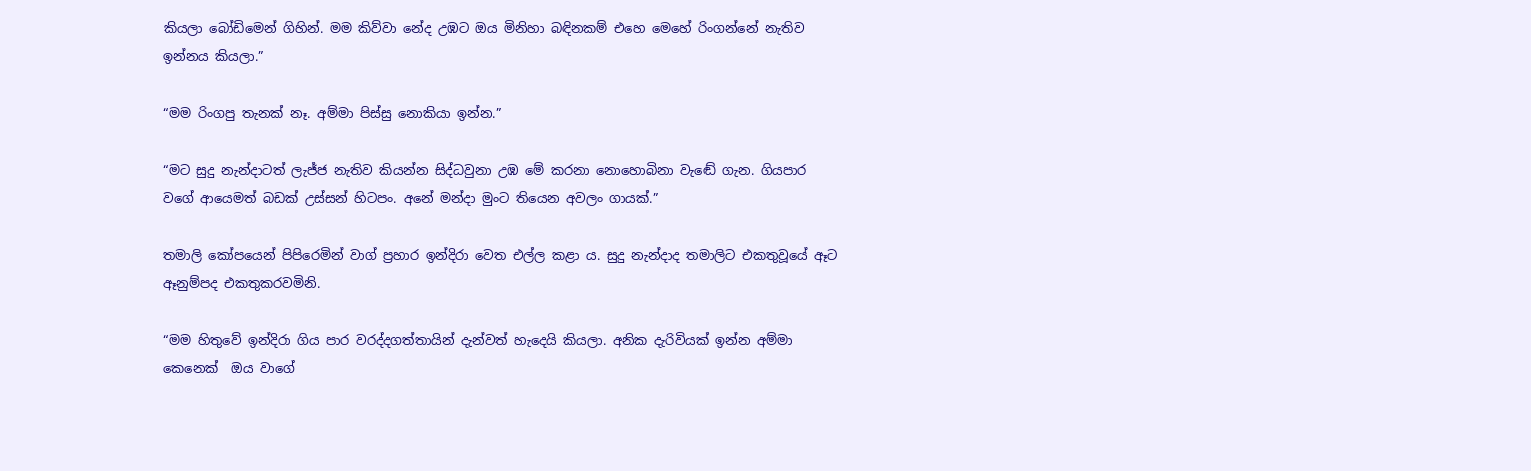කියලා බෝඩිමෙන් ගිහින්. මම කිව්වා නේද උඹට ඔය මිනිහා බඳිනකම් එහෙ මෙහේ රිංගන්නේ නැතිව ඉන්නය කියලා.”

“මම රිංගපු තැනක් නෑ. අම්මා පිස්සු නොකියා ඉන්න.”

“මට සුදු නැන්දාටත් ලැජ්ජ නැතිව කියන්න සිද්ධවුනා උඹ මේ කරනා නොහොබිනා වැඬේ ගැන. ගියපාර වගේ ආයෙමත් බඩක් උස්සන් හිටපං. අනේ මන්දා මුංට තියෙන අවලං ගායක්.”

තමාලි කෝපයෙන් පිපිරෙමින් වාග් ප්‍රහාර ඉන්දිරා වෙත එල්ල කළා ය. සුදු නැන්දාද තමාලිට එකතුවූයේ ඈට ඈනුම්පද එකතුකරවමිනි.

“මම හිතුවේ ඉන්දිරා ගිය පාර වරද්දගත්තායින් දැන්වත් හැදෙයි කියලා. අනික දැරිවියක් ඉන්න අම්මා කෙනෙක්  ඔය වාගේ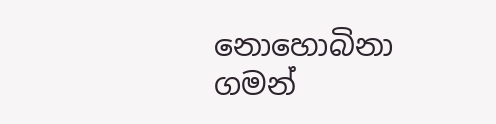නොහොබිනා ගමන්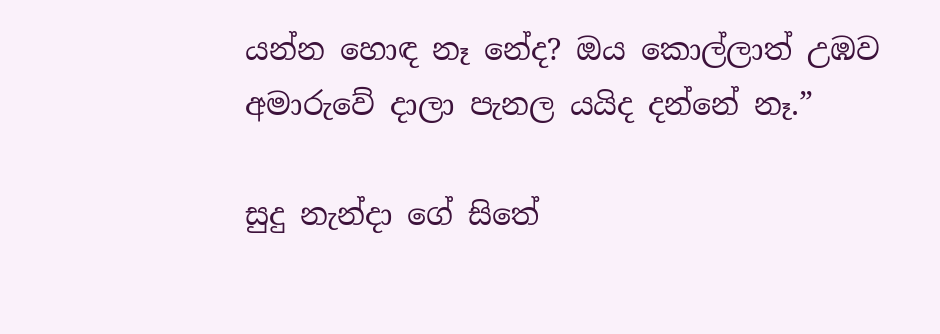යන්න හොඳ නෑ නේද? ඔය කොල්ලාත් උඹව අමාරුවේ දාලා පැනල යයිද දන්නේ නෑ.”

සුදු නැන්දා ගේ සිතේ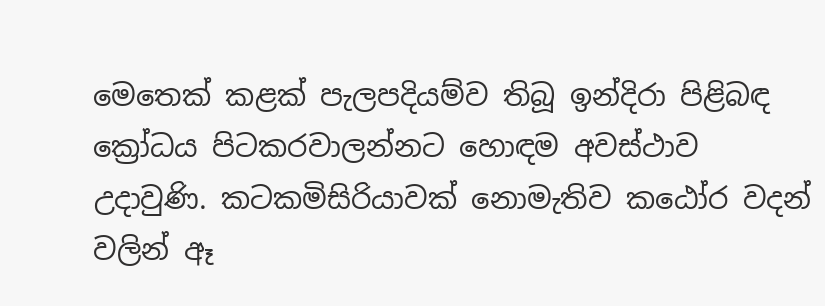මෙතෙක් කළක් පැලපදියම්ව තිබූ ඉන්දිරා පිළිබඳ ක්‍රෝධය පිටකරවාලන්නට හොඳම අවස්ථාව උදාවුණි. කටකමිසිරියාවක් නොමැතිව කඨෝර වදන් වලින් ඈ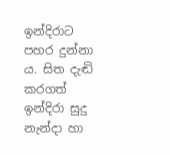ඉන්දිරාට පහර දුන්නා ය. සිත දැඬි කරගත් ඉන්දිරා සුදු නැන්දා හා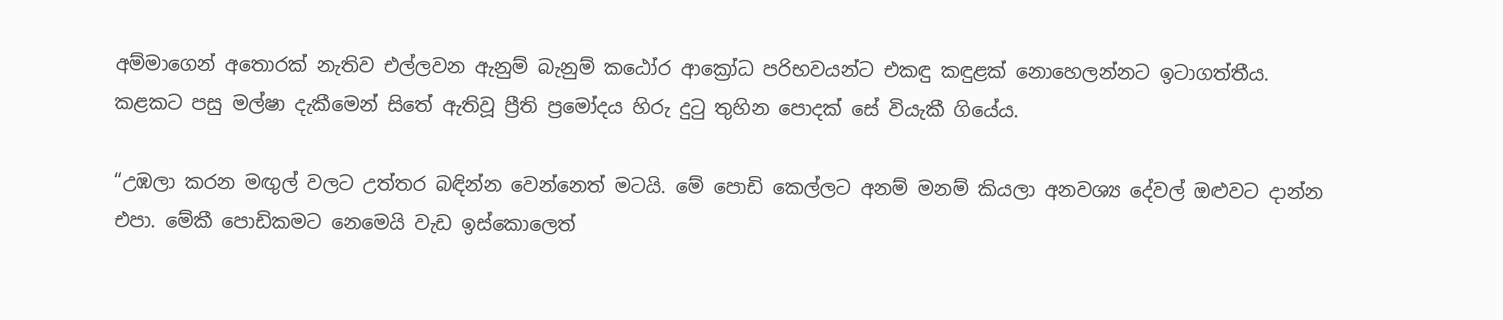අම්මාගෙන් අතොරක් නැතිව එල්ලවන ඇනුම් බැනුම් කඨෝර ආක්‍රෝධ පරිභවයන්ට එකඳු කඳුළක් නොහෙලන්නට ඉටාගත්තීය. කළකට පසු මල්ෂා දැකීමෙන් සිතේ ඇතිවූ ප්‍රීති ප්‍රමෝදය හිරු දුටු තුහින පොදක් සේ වියැකී ගියේය.

“උඹලා කරන මඟුල් වලට උත්තර බඳින්න වෙන්නෙත් මටයි. මේ පොඩි කෙල්ලට අනම් මනම් කියලා අනවශ්‍ය දේවල් ඔළුවට දාන්න එපා. මේකී පොඩිකමට නෙමෙයි වැඩ ඉස්කොලෙත්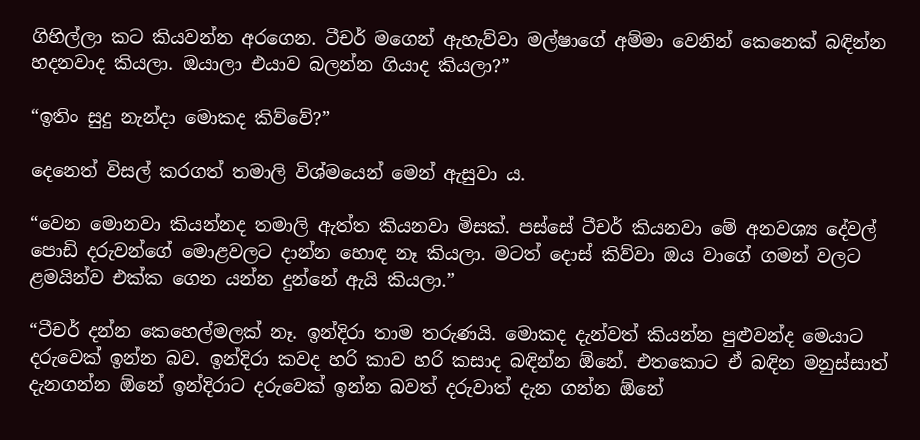ගිහිල්ලා කට කියවන්න අරගෙන. ටීචර් මගෙන් ඇහැව්වා මල්ෂාගේ අම්මා වෙනින් කෙනෙක් බඳින්න හදනවාද කියලා. ඔයාලා එයාව බලන්න ගියාද කියලා?”

“ඉතිං සුදු නැන්දා මොකද කිව්වේ?”

දෙනෙත් විසල් කරගත් තමාලි විශ්මයෙන් මෙන් ඇසුවා ය.

“වෙන මොනවා කියන්නද තමාලි ඇත්ත කියනවා මිසක්. පස්සේ ටීචර් කියනවා මේ අනවශ්‍ය දේවල් පොඩි දරුවන්ගේ මොළවලට දාන්න හොඳ නෑ කියලා. මටත් දොස් කිව්වා ඔය වාගේ ගමන් වලට ළමයින්ව එක්ක ගෙන යන්න දුන්නේ ඇයි කියලා.”

“ටීචර් දන්න කෙහෙල්මලක් නෑ. ඉන්දිරා තාම තරුණයි. මොකද දැන්වත් කියන්න පුළුවන්ද මෙයාට දරුවෙක් ඉන්න බව. ඉන්දිරා කවද හරි කාව හරි කසාද බඳින්න ඕනේ. එතකොට ඒ බඳින මනුස්සාත් දැනගන්න ඕනේ ඉන්දිරාට දරුවෙක් ඉන්න බවත් දරුවාත් දැන ගන්න ඕනේ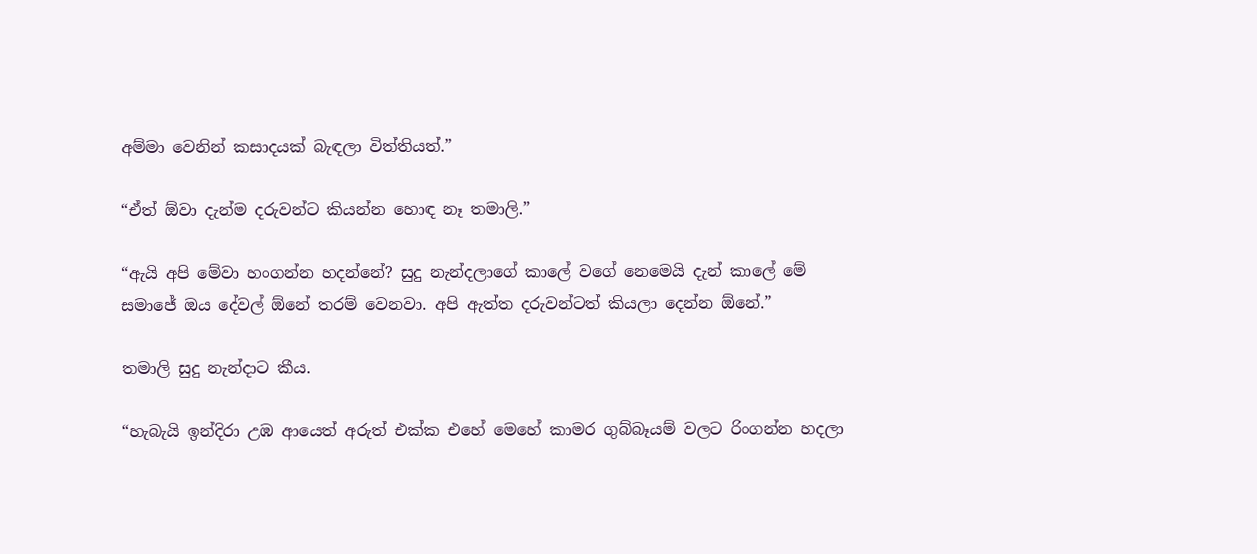අම්මා වෙනින් කසාදයක් බැඳලා විත්තියත්.”

“ඒත් ඕවා දැන්ම දරුවන්ට කියන්න හොඳ නෑ තමාලි.”

“ඇයි අපි මේවා හංගන්න හදන්නේ? සුදු නැන්දලාගේ කාලේ වගේ නෙමෙයි දැන් කාලේ මේ සමාජේ ඔය දේවල් ඕනේ තරම් වෙනවා. අපි ඇත්ත දරුවන්ටත් කියලා දෙන්න ඕනේ.”

තමාලි සුදු නැන්දාට කීය.

“හැබැයි ඉන්දිරා උඹ ආයෙත් අරුත් එක්ක එහේ මෙහේ කාමර ගුබ්බෑයම් වලට රිංගන්න හදලා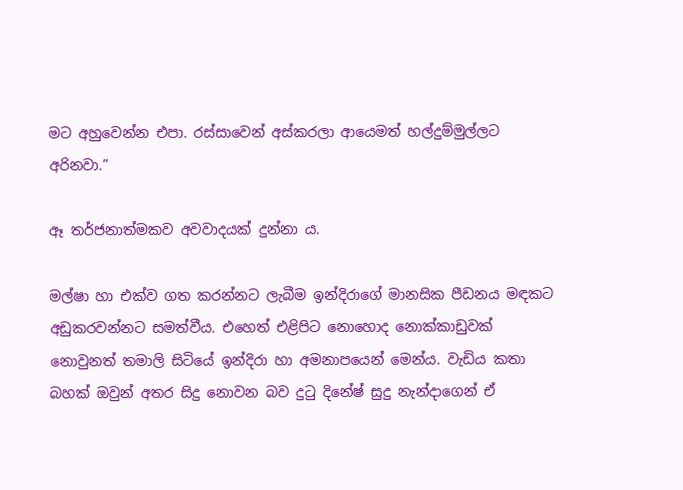මට අහුවෙන්න එපා. රස්සාවෙන් අස්කරලා ආයෙමත් හල්දුම්මුල්ලට අරිනවා.”

ඈ තර්ජනාත්මකව අවවාදයක් දුන්නා ය.

මල්ෂා හා එක්ව ගත කරන්නට ලැබීම ඉන්දිරාගේ මානසික පීඩනය මඳකට අඩුකරවන්නට සමත්වීය. එහෙත් එළිපිට නොහොද නොක්කාඩුවක් නොවුනත් තමාලි සිටියේ ඉන්දිරා හා අමනාපයෙන් මෙන්ය. වැඩිය කතා බහක් ඔවුන් අතර සිදු නොවන බව දුටු දිනේෂ් සුදු නැන්දාගෙන් ඒ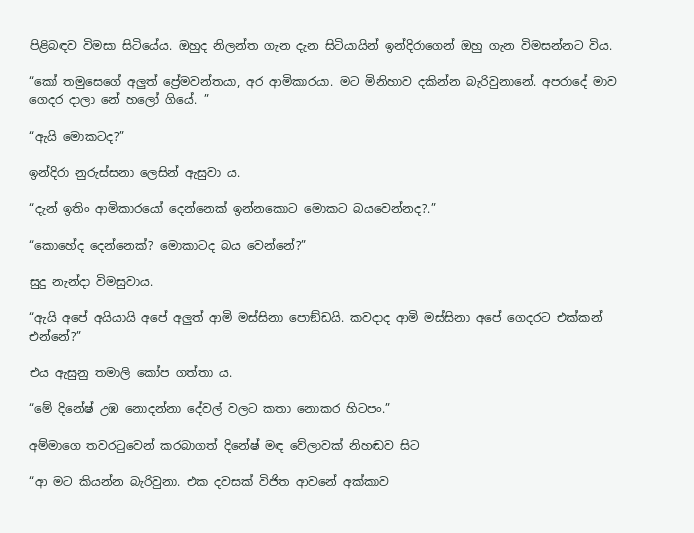පිළිබඳව විමසා සිටියේය. ඔහුද නිලන්ත ගැන දැන සිටියායින් ඉන්දිරාගෙන් ඔහු ගැන විමසන්නට විය.

“කෝ තමුසෙගේ අලුත් ප්‍රේමවන්තයා, අර ආමිකාරයා. මට මිනිහාව දකින්න බැරිවුනානේ. අපරාදේ මාව ගෙදර දාලා නේ හලෝ ගියේ. ”

“ඇයි මොකටද?”

ඉන්දිරා නුරුස්සනා ලෙසින් ඇසුවා ය.

“දැන් ඉතිං ආමිකාරයෝ දෙන්නෙක් ඉන්නකොට මොකට බයවෙන්නද?.”

“කොහේද දෙන්නෙක්? මොකාටද බය වෙන්නේ?”

සුදු නැන්දා විමසුවාය.

“ඇයි අපේ අයියායි අපේ අලුත් ආමි මස්සිනා පොඞ්ඩයි. කවදාද ආමි මස්සිනා අපේ ගෙදරට එක්කන් එන්නේ?”

එය ඇසුනු තමාලි කෝප ගත්තා ය.

“මේ දිනේෂ් උඹ නොදන්නා දේවල් වලට කතා නොකර හිටපං.”

අම්මාගෙ තවරටුවෙන් කරබාගත් දිනේෂ් මඳ වේලාවක් නිහඬව සිට

“ආ මට කියන්න බැරිවුනා. එක දවසක් විජිත ආවනේ අක්කාව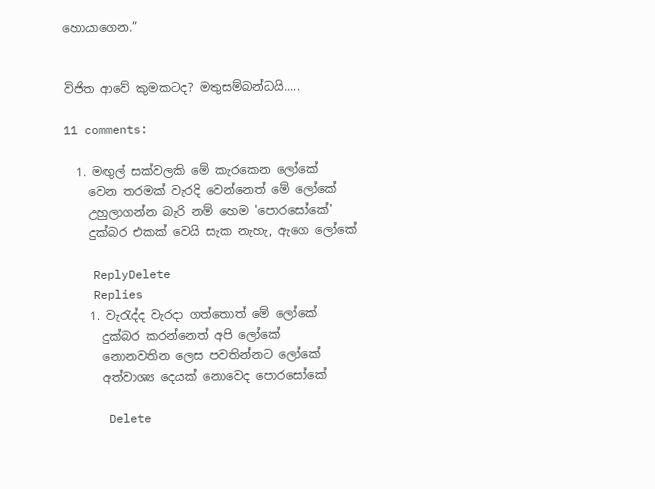හොයාගෙන.”


විජිත ආවේ කුමකටද? මතුසම්බන්ධයි.....

11 comments:

  1. මඟුල් සක්වලකි මේ කැරකෙන ලෝකේ
    වෙන තරමක් වැරදි වෙන්නෙත් මේ ලෝකේ
    උහුලාගන්න බැරි නම් හෙම 'පොරසෝකේ'
    දුක්බර එකක් වෙයි සැක නැහැ, ඇගෙ ලෝකේ

    ReplyDelete
    Replies
    1. වැරැද්ද වැරදා ගත්තොත් මේ ලෝකේ
      දුක්බර කරන්නෙත් අපි ලෝකේ
      නොනවතින ලෙස පවතින්නට ලෝකේ
      අත්වාශ්‍ය දෙයක් නොවෙද පොරසෝකේ

      Delete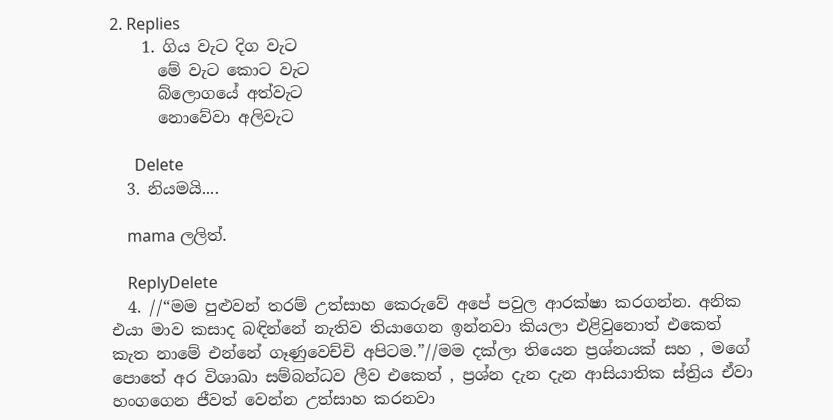2. Replies
    1. ගිය වැට දිග වැට
      මේ වැට කොට වැට
      බ්ලොගයේ අත්වැට
      නොවේවා අලිවැට

      Delete
  3. නියමයි....

    mama ලලිත්.

    ReplyDelete
  4. //“මම පුළුවන් තරම් උත්සාහ කෙරුවේ අපේ පවුල ආරක්ෂා කරගන්න. අනික එයා මාව කසාද බඳින්නේ නැතිව තියාගෙන ඉන්නවා කියලා එළිවුනොත් එකෙත් කැත නාමේ එන්නේ ගෑණුවෙච්චි අපිටම.”//මම දක්ලා තියෙන ප්‍රශ්නයක් සහ , මගේ පොතේ අර විශාඛා සම්බන්ධව ලීව එකෙත් , ප්‍රශ්න දැන දැන ආසියාතික ස්ත්‍රිය ඒවා හංගගෙන ජීවත් වෙන්න උත්සාහ කරනවා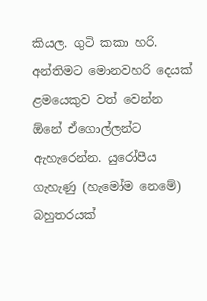කියල. ගුටි කකා හරි. අන්තිමට මොනවහරි දෙයක් ළමයෙකුව වත් වෙන්න ඕනේ ඒගොල්ලන්ට ඇහැරෙන්න. යුරෝපීය ගැහැණු (හැමෝම නෙමේ) බහුතරයක්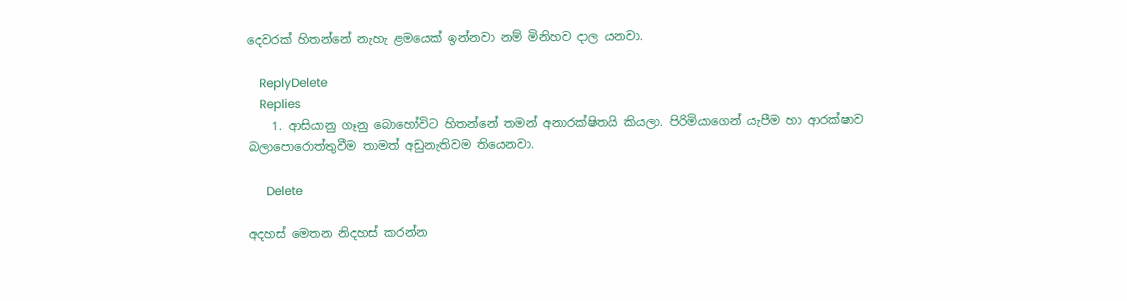දෙවරක් හිතන්නේ නැහැ ළමයෙක් ඉන්නවා නම් මිනිහව දාල යනවා.

    ReplyDelete
    Replies
    1. ආසියානු ගෑනු බොහෝවිට හිතන්නේ තමන් අනාරක්ෂිතයි කියලා. පිරිමියාගෙන් යැපීම හා ආරක්ෂාව බලාපොරොත්තුවීම තාමත් අඩුනැතිවම තියෙනවා.

      Delete

අදහස් මෙතන නිදහස් කරන්න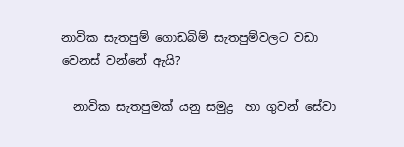නාවික සැතපුම් ගොඩබිම් සැතපුම්වලට වඩා වෙනස් වන්නේ ඇයි?

  නාවික සැතපුමක් යනු සමුද්‍ර  හා ගුවන් සේවා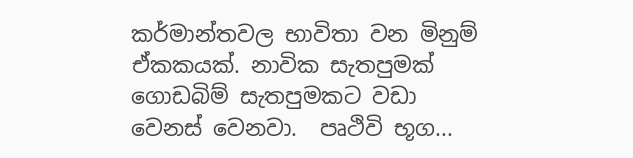කර්මාන්තවල භාවිතා වන මිනුම් ඒකකයක්. නාවික සැතපුමක් ගොඩබිම් සැතපුමකට වඩා වෙනස් වෙනවා.  පෘථිවි භූග...